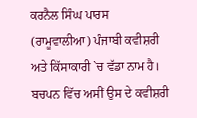ਕਰਨੈਲ ਸਿੰਘ ਪਾਰਸ (ਰਾਮੂਵਾਲੀਆ) ਪੰਜਾਬੀ ਕਵੀਸ਼ਰੀ ਅਤੇ ਕਿੱਸਾਕਾਰੀ `ਚ ਵੱਡਾ ਨਾਮ ਹੈ। ਬਚਪਨ ਵਿੱਚ ਅਸੀਂ ਉਸ ਦੇ ਕਵੀਸ਼ਰੀ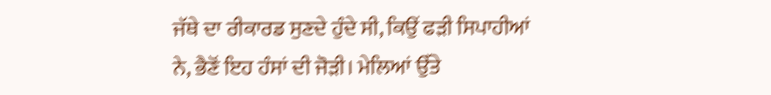ਜੱਥੇ ਦਾ ਰੀਕਾਰਡ ਸੁਣਦੇ ਹੁੰਦੇ ਸੀ, ਕਿਉਂ ਫੜੀ ਸਿਪਾਹੀਆਂ ਨੇ, ਭੈਣੋਂ ਇਹ ਹੰਸਾਂ ਦੀ ਜੋੜੀ। ਮੇਲਿਆਂ ਉੱਤੇ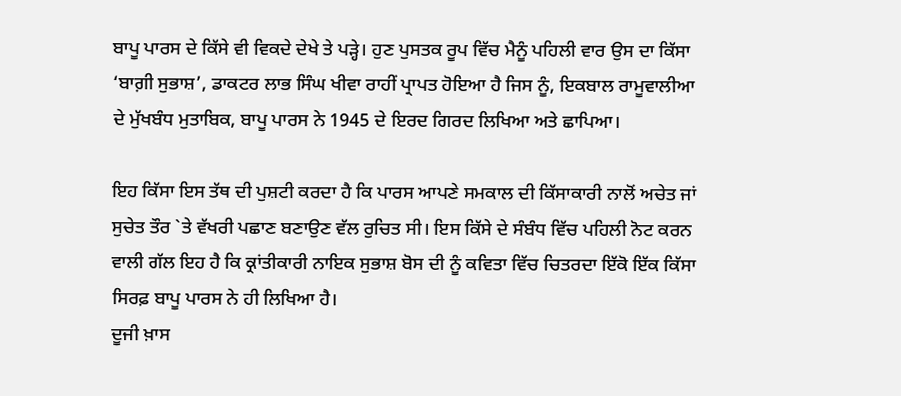ਬਾਪੂ ਪਾਰਸ ਦੇ ਕਿੱਸੇ ਵੀ ਵਿਕਦੇ ਦੇਖੇ ਤੇ ਪੜ੍ਹੇ। ਹੁਣ ਪੁਸਤਕ ਰੂਪ ਵਿੱਚ ਮੈਨੂੰ ਪਹਿਲੀ ਵਾਰ ਉਸ ਦਾ ਕਿੱਸਾ ‘ਬਾਗ਼ੀ ਸੁਭਾਸ਼’, ਡਾਕਟਰ ਲਾਭ ਸਿੰਘ ਖੀਵਾ ਰਾਹੀਂ ਪ੍ਰਾਪਤ ਹੋਇਆ ਹੈ ਜਿਸ ਨੂੰ, ਇਕਬਾਲ ਰਾਮੂਵਾਲੀਆ ਦੇ ਮੁੱਖਬੰਧ ਮੁਤਾਬਿਕ, ਬਾਪੂ ਪਾਰਸ ਨੇ 1945 ਦੇ ਇਰਦ ਗਿਰਦ ਲਿਖਿਆ ਅਤੇ ਛਾਪਿਆ।

ਇਹ ਕਿੱਸਾ ਇਸ ਤੱਥ ਦੀ ਪੁਸ਼ਟੀ ਕਰਦਾ ਹੈ ਕਿ ਪਾਰਸ ਆਪਣੇ ਸਮਕਾਲ ਦੀ ਕਿੱਸਾਕਾਰੀ ਨਾਲੋਂ ਅਚੇਤ ਜਾਂ ਸੁਚੇਤ ਤੌਰ `ਤੇ ਵੱਖਰੀ ਪਛਾਣ ਬਣਾਉਣ ਵੱਲ ਰੁਚਿਤ ਸੀ। ਇਸ ਕਿੱਸੇ ਦੇ ਸੰਬੰਧ ਵਿੱਚ ਪਹਿਲੀ ਨੋਟ ਕਰਨ ਵਾਲੀ ਗੱਲ ਇਹ ਹੈ ਕਿ ਕ੍ਰਾਂਤੀਕਾਰੀ ਨਾਇਕ ਸੁਭਾਸ਼ ਬੋਸ ਦੀ ਨੂੰ ਕਵਿਤਾ ਵਿੱਚ ਚਿਤਰਦਾ ਇੱਕੋ ਇੱਕ ਕਿੱਸਾ ਸਿਰਫ਼ ਬਾਪੂ ਪਾਰਸ ਨੇ ਹੀ ਲਿਖਿਆ ਹੈ।
ਦੂਜੀ ਖ਼ਾਸ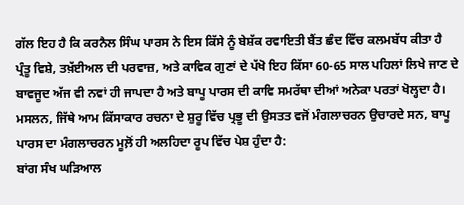ਗੱਲ ਇਹ ਹੈ ਕਿ ਕਰਨੈਲ ਸਿੰਘ ਪਾਰਸ ਨੇ ਇਸ ਕਿੱਸੇ ਨੂੰ ਬੇਸ਼ੱਕ ਰਵਾਇਤੀ ਬੈਂਤ ਛੰਦ ਵਿੱਚ ਕਲਮਬੱਧ ਕੀਤਾ ਹੈ ਪ੍ਰੰਤੂ ਵਿਸ਼ੇ, ਤਖ਼ੱਈਅਲ ਦੀ ਪਰਵਾਜ਼, ਅਤੇ ਕਾਵਿਕ ਗੁਣਾਂ ਦੇ ਪੱਖੋ ਇਹ ਕਿੱਸਾ 60-65 ਸਾਲ ਪਹਿਲਾਂ ਲਿਖੇ ਜਾਣ ਦੇ ਬਾਵਜੂਦ ਅੱਜ ਵੀ ਨਵਾਂ ਹੀ ਜਾਪਦਾ ਹੈ ਅਤੇ ਬਾਪੂ ਪਾਰਸ ਦੀ ਕਾਵਿ ਸਮਰੱਥਾ ਦੀਆਂ ਅਨੇਕਾ ਪਰਤਾਂ ਖੋਲ੍ਹਦਾ ਹੈ। ਮਸਲਨ, ਜਿੱਥੇ ਆਮ ਕਿੱਸਾਕਾਰ ਰਚਨਾ ਦੇ ਸ਼ੁਰੂ ਵਿੱਚ ਪ੍ਰਭੂ ਦੀ ਉਸਤਤ ਵਜੋਂ ਮੰਗਲਾਚਰਨ ਉਚਾਰਦੇ ਸਨ, ਬਾਪੂ ਪਾਰਸ ਦਾ ਮੰਗਲਾਚਰਨ ਮੂਲ਼ੋਂ ਹੀ ਅਲਹਿਦਾ ਰੂਪ ਵਿੱਚ ਪੇਸ਼ ਹੁੰਦਾ ਹੈ:
ਬਾਂਗ ਸੰਖ ਘੜਿਆਲ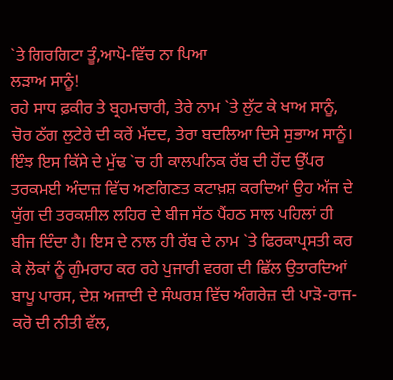`ਤੇ ਗਿਰਗਿਟਾ ਤੂੰ,ਆਪੋ-ਵਿੱਚ ਨਾ ਪਿਆ
ਲੜਾਅ ਸਾਨੂੰ!
ਰਹੇ ਸਾਧ ਫ਼ਕੀਰ ਤੇ ਬ੍ਰਹਮਚਾਰੀ, ਤੇਰੇ ਨਾਮ `ਤੇ ਲੁੱਟ ਕੇ ਖਾਅ ਸਾਨੂੰ,
ਚੋਰ ਠੱਗ ਲੁਟੇਰੇ ਦੀ ਕਰੇਂ ਮੱਦਦ, ਤੇਰਾ ਬਦਲਿਆ ਦਿਸੇ ਸੁਭਾਅ ਸਾਨੂੰ।
ਇੰਝ ਇਸ ਕਿੱਸੇ ਦੇ ਮੁੱਢ `ਚ ਹੀ ਕਾਲਪਨਿਕ ਰੱਬ ਦੀ ਹੋਂਦ ਉੱਪਰ ਤਰਕਮਈ ਅੰਦਾਜ਼ ਵਿੱਚ ਅਣਗਿਣਤ ਕਟਾਖ਼ਸ਼ ਕਰਦਿਆਂ ਉਹ ਅੱਜ ਦੇ ਯੁੱਗ ਦੀ ਤਰਕਸ਼ੀਲ ਲਹਿਰ ਦੇ ਬੀਜ ਸੱਠ ਪੈਂਹਠ ਸਾਲ ਪਹਿਲਾਂ ਹੀ ਬੀਜ ਦਿੰਦਾ ਹੈ। ਇਸ ਦੇ ਨਾਲ ਹੀ ਰੱਬ ਦੇ ਨਾਮ `ਤੇ ਫਿਰਕਾਪ੍ਰਸਤੀ ਕਰ ਕੇ ਲੋਕਾਂ ਨੂੰ ਗੁੰਮਰਾਹ ਕਰ ਰਹੇ ਪੁਜਾਰੀ ਵਰਗ ਦੀ ਛਿੱਲ ਉਤਾਰਦਿਆਂ ਬਾਪੂ ਪਾਰਸ, ਦੇਸ਼ ਅਜ਼ਾਦੀ ਦੇ ਸੰਘਰਸ਼ ਵਿੱਚ ਅੰਗਰੇਜ਼ ਦੀ ਪਾੜੋ-ਰਾਜ-ਕਰੋ ਦੀ ਨੀਤੀ ਵੱਲ,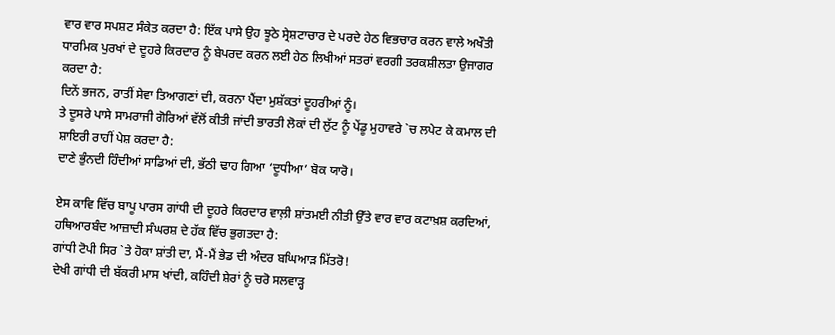ਵਾਰ ਵਾਰ ਸਪਸ਼ਟ ਸੰਕੇਤ ਕਰਦਾ ਹੈ: ਇੱਕ ਪਾਸੇ ਉਹ ਝੂਠੇ ਸ੍ਰੇਸ਼ਟਾਚਾਰ ਦੇ ਪਰਦੇ ਹੇਠ ਵਿਭਚਾਰ ਕਰਨ ਵਾਲੇ ਅਖੌਤੀ ਧਾਰਮਿਕ ਪੁਰਖਾਂ ਦੇ ਦੂਹਰੇ ਕਿਰਦਾਰ ਨੂੰ ਬੇਪਰਦ ਕਰਨ ਲਈ ਹੇਠ ਲਿਖੀਆਂ ਸਤਰਾਂ ਵਰਗੀ ਤਰਕਸ਼ੀਲਤਾ ਉਜਾਗਰ ਕਰਦਾ ਹੈ:
ਦਿਨੇਂ ਭਜਨ, ਰਾਤੀਂ ਸੇਵਾ ਤਿਆਗਣਾਂ ਦੀ, ਕਰਨਾ ਪੈਂਦਾ ਮੁਸ਼ੱਕਤਾਂ ਦੂਹਰੀਆਂ ਨੂੰ।
ਤੇ ਦੂਸਰੇ ਪਾਸੇ ਸਾਮਰਾਜੀ ਗੋਰਿਆਂ ਵੱਲੋਂ ਕੀਤੀ ਜਾਂਦੀ ਭਾਰਤੀ ਲੋਕਾਂ ਦੀ ਲੁੱਟ ਨੂੰ ਪੇਂਡੂ ਮੁਹਾਵਰੇ `ਚ ਲਪੇਟ ਕੇ ਕਮਾਲ ਦੀ ਸ਼ਾਇਰੀ ਰਾਹੀਂ ਪੇਸ਼ ਕਰਦਾ ਹੈ:
ਦਾਣੇ ਭੁੰਨਦੀ ਹਿੰਦੀਆਂ ਸਾਡਿਆਂ ਦੀ, ਭੱਠੀ ਢਾਹ ਗਿਆ ‘ਦੂਧੀਆ’ ਬੋਕ ਯਾਰੋ।

ਏਸ ਕਾਵਿ ਵਿੱਚ ਬਾਪੂ ਪਾਰਸ ਗਾਂਧੀ ਦੀ ਦੂਹਰੇ ਕਿਰਦਾਰ ਵਾਲ਼ੀ ਸ਼ਾਂਤਮਈ ਨੀਤੀ ਉੱਤੇ ਵਾਰ ਵਾਰ ਕਟਾਖ਼ਸ਼ ਕਰਦਿਆਂ, ਹਥਿਆਰਬੰਦ ਆਜ਼ਾਦੀ ਸੰਘਰਸ਼ ਦੇ ਹੱਕ ਵਿੱਚ ਭੁਗਤਦਾ ਹੈ:
ਗਾਂਧੀ ਟੋਪੀ ਸਿਰ `ਤੇ ਹੋਕਾ ਸ਼ਾਂਤੀ ਦਾ, ਮੈਂ-ਮੈਂ ਭੇਡ ਦੀ ਅੰਦਰ ਬਘਿਆੜ ਮਿੱਤਰੋ!
ਦੇਖੀ ਗਾਂਧੀ ਦੀ ਬੱਕਰੀ ਮਾਸ ਖਾਂਦੀ, ਕਹਿੰਦੀ ਸ਼ੇਰਾਂ ਨੂੰ ਚਰੋ ਸਲਵਾੜ੍ਹ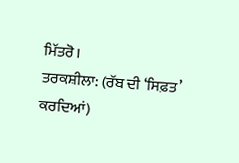ਮਿੱਤਰੋ।
ਤਰਕਸ਼ੀਲਾ: (ਰੱਬ ਦੀ ‘ਸਿਫ਼ਤ’ ਕਰਦਿਆਂ)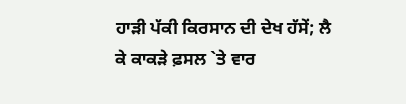ਹਾੜੀ ਪੱਕੀ ਕਿਰਸਾਨ ਦੀ ਦੇਖ ਹੱਸੇਂ; ਲੈ ਕੇ ਕਾਕੜੇ ਫ਼ਸਲ `ਤੇ ਵਾਰ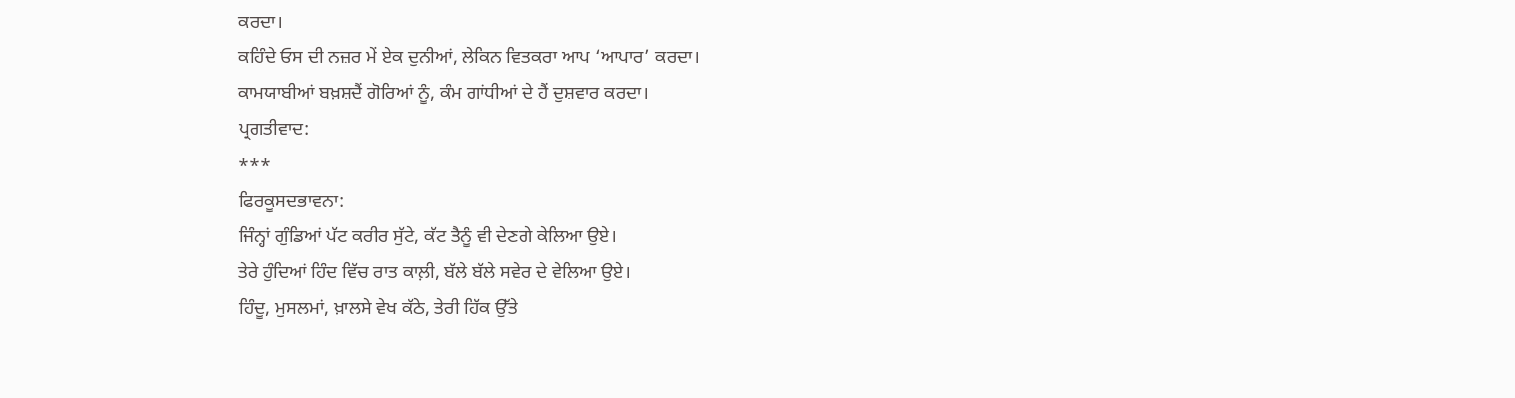ਕਰਦਾ।
ਕਹਿੰਦੇ ਓਸ ਦੀ ਨਜ਼ਰ ਮੇਂ ਏਕ ਦੁਨੀਆਂ, ਲੇਕਿਨ ਵਿਤਕਰਾ ਆਪ ‘ਆਪਾਰ’ ਕਰਦਾ।
ਕਾਮਯਾਬੀਆਂ ਬਖ਼ਸ਼ਦੈਂ ਗੋਰਿਆਂ ਨੂੰ, ਕੰਮ ਗਾਂਧੀਆਂ ਦੇ ਹੈਂ ਦੁਸ਼ਵਾਰ ਕਰਦਾ।
ਪ੍ਰਗਤੀਵਾਦ:
***
ਫਿਰਕੂਸਦਭਾਵਨਾ:
ਜਿੰਨ੍ਹਾਂ ਗੁੰਡਿਆਂ ਪੱਟ ਕਰੀਰ ਸੁੱਟੇ, ਕੱਟ ਤੈਨੂੰ ਵੀ ਦੇਣਗੇ ਕੇਲਿਆ ਉਏ।
ਤੇਰੇ ਹੁੰਦਿਆਂ ਹਿੰਦ ਵਿੱਚ ਰਾਤ ਕਾਲ਼ੀ, ਬੱਲੇ ਬੱਲੇ ਸਵੇਰ ਦੇ ਵੇਲਿਆ ਉਏ।
ਹਿੰਦੂ, ਮੁਸਲਮਾਂ, ਖ਼ਾਲਸੇ ਵੇਖ ਕੱਠੇ, ਤੇਰੀ ਹਿੱਕ ਉੱਤੇ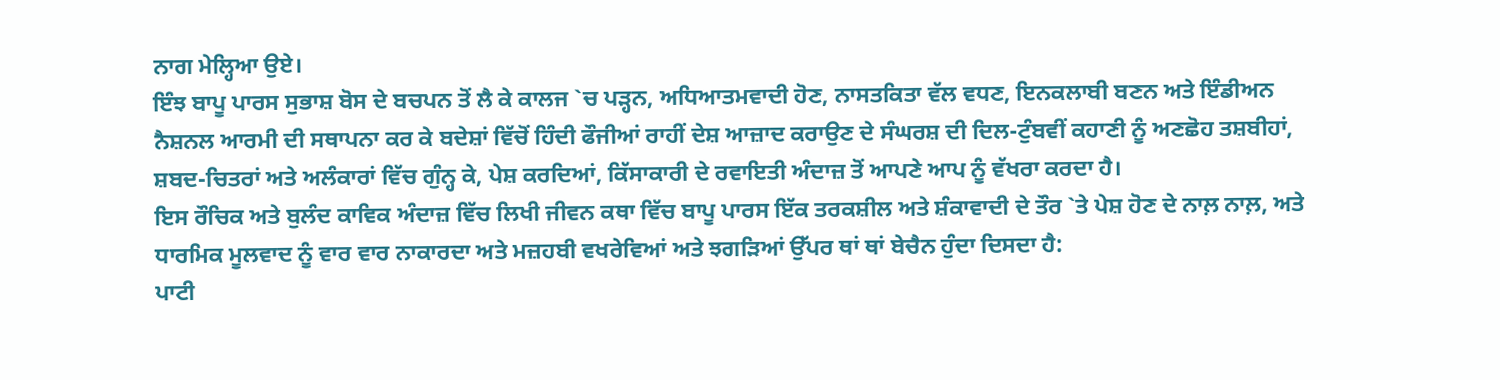ਨਾਗ ਮੇਲ੍ਹਿਆ ਉਏ।
ਇੰਝ ਬਾਪੂ ਪਾਰਸ ਸੁਭਾਸ਼ ਬੋਸ ਦੇ ਬਚਪਨ ਤੋਂ ਲੈ ਕੇ ਕਾਲਜ `ਚ ਪੜ੍ਹਨ, ਅਧਿਆਤਮਵਾਦੀ ਹੋਣ, ਨਾਸਤਕਿਤਾ ਵੱਲ ਵਧਣ, ਇਨਕਲਾਬੀ ਬਣਨ ਅਤੇ ਇੰਡੀਅਨ ਨੈਸ਼ਨਲ ਆਰਮੀ ਦੀ ਸਥਾਪਨਾ ਕਰ ਕੇ ਬਦੇਸ਼ਾਂ ਵਿੱਚੋਂ ਹਿੰਦੀ ਫੌਜੀਆਂ ਰਾਹੀਂ ਦੇਸ਼ ਆਜ਼ਾਦ ਕਰਾਉਣ ਦੇ ਸੰਘਰਸ਼ ਦੀ ਦਿਲ-ਟੁੰਬਵੀਂ ਕਹਾਣੀ ਨੂੰ ਅਣਛੋਹ ਤਸ਼ਬੀਹਾਂ, ਸ਼ਬਦ-ਚਿਤਰਾਂ ਅਤੇ ਅਲੰਕਾਰਾਂ ਵਿੱਚ ਗੁੰਨ੍ਹ ਕੇ, ਪੇਸ਼ ਕਰਦਿਆਂ, ਕਿੱਸਾਕਾਰੀ ਦੇ ਰਵਾਇਤੀ ਅੰਦਾਜ਼ ਤੋਂ ਆਪਣੇ ਆਪ ਨੂੰ ਵੱਖਰਾ ਕਰਦਾ ਹੈ।
ਇਸ ਰੌਚਿਕ ਅਤੇ ਬੁਲੰਦ ਕਾਵਿਕ ਅੰਦਾਜ਼ ਵਿੱਚ ਲਿਖੀ ਜੀਵਨ ਕਥਾ ਵਿੱਚ ਬਾਪੂ ਪਾਰਸ ਇੱਕ ਤਰਕਸ਼ੀਲ ਅਤੇ ਸ਼ੰਕਾਵਾਦੀ ਦੇ ਤੌਰ `ਤੇ ਪੇਸ਼ ਹੋਣ ਦੇ ਨਾਲ਼ ਨਾਲ਼, ਅਤੇ ਧਾਰਮਿਕ ਮੂਲਵਾਦ ਨੂੰ ਵਾਰ ਵਾਰ ਨਾਕਾਰਦਾ ਅਤੇ ਮਜ਼ਹਬੀ ਵਖਰੇਵਿਆਂ ਅਤੇ ਝਗੜਿਆਂ ਉੱਪਰ ਥਾਂ ਥਾਂ ਬੇਚੈਨ ਹੁੰਦਾ ਦਿਸਦਾ ਹੈ:
ਪਾਟੀ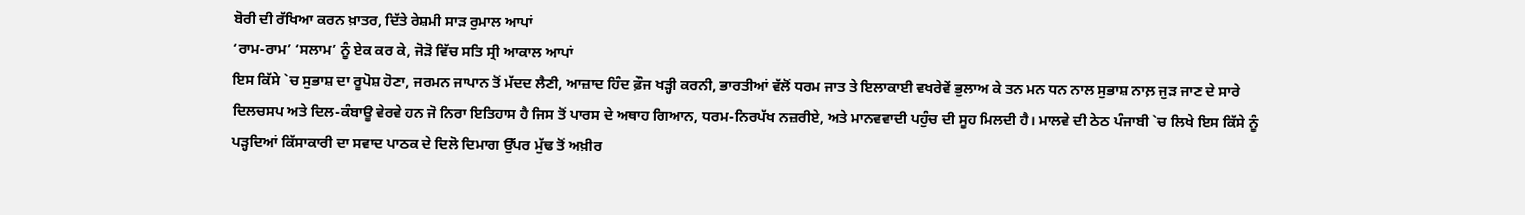ਬੋਰੀ ਦੀ ਰੱਖਿਆ ਕਰਨ ਖ਼ਾਤਰ, ਦਿੱਤੇ ਰੇਸ਼ਮੀ ਸਾੜ ਰੁਮਾਲ ਆਪਾਂ
‘ਰਾਮ-ਰਾਮ’ ‘ਸਲਾਮ’ ਨੂੰ ਏਕ ਕਰ ਕੇ, ਜੋੜੋ ਵਿੱਚ ਸਤਿ ਸ੍ਰੀ ਆਕਾਲ ਆਪਾਂ
ਇਸ ਕਿੱਸੇ `ਚ ਸੁਭਾਸ਼ ਦਾ ਰੂਪੋਸ਼ ਹੋਣਾ, ਜਰਮਨ ਜਾਪਾਨ ਤੋਂ ਮੱਦਦ ਲੈਣੀ, ਆਜ਼ਾਦ ਹਿੰਦ ਫ਼ੌਜ ਖੜ੍ਹੀ ਕਰਨੀ, ਭਾਰਤੀਆਂ ਵੱਲੋਂ ਧਰਮ ਜਾਤ ਤੇ ਇਲਾਕਾਈ ਵਖਰੇਵੇਂ ਭੁਲਾਅ ਕੇ ਤਨ ਮਨ ਧਨ ਨਾਲ ਸੁਭਾਸ਼ ਨਾਲ਼ ਜੁੜ ਜਾਣ ਦੇ ਸਾਰੇ ਦਿਲਚਸਪ ਅਤੇ ਦਿਲ-ਕੰਬਾਊ ਵੇਰਵੇ ਹਨ ਜੋ ਨਿਰਾ ਇਤਿਹਾਸ ਹੈ ਜਿਸ ਤੋਂ ਪਾਰਸ ਦੇ ਅਥਾਹ ਗਿਆਨ, ਧਰਮ-ਨਿਰਪੱਖ ਨਜ਼ਰੀਏ, ਅਤੇ ਮਾਨਵਵਾਦੀ ਪਹੁੰਚ ਦੀ ਸੂਹ ਮਿਲਦੀ ਹੈ। ਮਾਲਵੇ ਦੀ ਠੇਠ ਪੰਜਾਬੀ `ਚ ਲਿਖੇ ਇਸ ਕਿੱਸੇ ਨੂੰ ਪੜ੍ਹਦਿਆਂ ਕਿੱਸਾਕਾਰੀ ਦਾ ਸਵਾਦ ਪਾਠਕ ਦੇ ਦਿਲੋ ਦਿਮਾਗ ਉੱਪਰ ਮੁੱਢ ਤੋਂ ਅਖ਼ੀਰ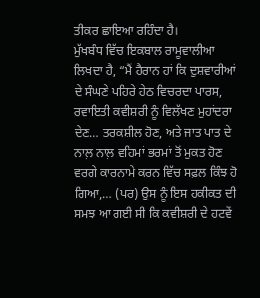ਤੀਕਰ ਛਾਇਆ ਰਹਿੰਦਾ ਹੈ।
ਮੁੱਖਬੰਧ ਵਿੱਚ ਇਕਬਾਲ ਰਾਮੂਵਾਲੀਆ ਲਿਖਦਾ ਹੈ, “ਮੈਂ ਹੈਰਾਨ ਹਾਂ ਕਿ ਦੁਸ਼ਵਾਰੀਆਂ ਦੇ ਸੰਘਣੇ ਪਹਿਰੇ ਹੇਠ ਵਿਚਰਦਾ ਪਾਰਸ, ਰਵਾਇਤੀ ਕਵੀਸ਼ਰੀ ਨੂੰ ਵਿਲੱਖਣ ਮੁਹਾਂਦਰਾ ਦੇਣ… ਤਰਕਸ਼ੀਲ ਹੋਣ, ਅਤੇ ਜਾਤ ਪਾਤ ਦੇ ਨਾਲ਼ ਨਾਲ਼ ਵਹਿਮਾਂ ਭਰਮਾਂ ਤੋਂ ਮੁਕਤ ਹੋਣ ਵਰਗੇ ਕਾਰਨਾਮੇ ਕਰਨ ਵਿੱਚ ਸਫ਼ਲ ਕਿੰਝ ਹੋ ਗਿਆ,… (ਪਰ) ਉਸ ਨੂੰ ਇਸ ਹਕੀਕਤ ਦੀ ਸਮਝ ਆ ਗਈ ਸੀ ਕਿ ਕਵੀਸ਼ਰੀ ਦੇ ਹਟਵੇਂ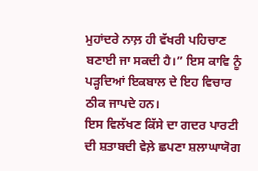ਮੁਹਾਂਦਰੇ ਨਾਲ਼ ਹੀ ਵੱਖਰੀ ਪਹਿਚਾਣ ਬਣਾਈ ਜਾ ਸਕਦੀ ਹੈ।” ਇਸ ਕਾਵਿ ਨੂੰ ਪੜ੍ਹਦਿਆਂ ਇਕਬਾਲ ਦੇ ਇਹ ਵਿਚਾਰ ਠੀਕ ਜਾਪਦੇ ਹਨ।
ਇਸ ਵਿਲੱਖਣ ਕਿੱਸੇ ਦਾ ਗਦਰ ਪਾਰਟੀ ਦੀ ਸ਼ਤਾਬਦੀ ਵੇਲ਼ੇ ਛਪਣਾ ਸ਼ਲਾਘਾਯੋਗ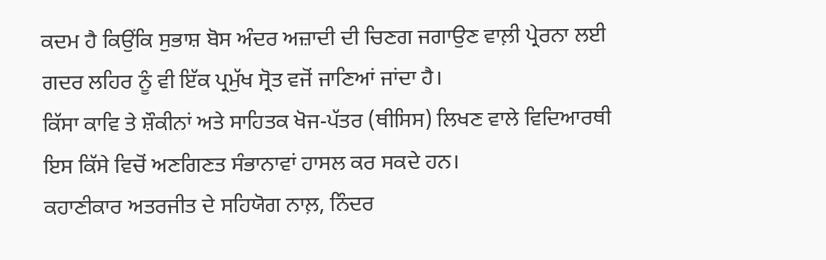ਕਦਮ ਹੈ ਕਿਉਂਕਿ ਸੁਭਾਸ਼ ਬੋਸ ਅੰਦਰ ਅਜ਼ਾਦੀ ਦੀ ਚਿਣਗ ਜਗਾਉਣ ਵਾਲ਼ੀ ਪ੍ਰੇਰਨਾ ਲਈ ਗਦਰ ਲਹਿਰ ਨੂੰ ਵੀ ਇੱਕ ਪ੍ਰਮੁੱਖ ਸ੍ਰੋਤ ਵਜੋਂ ਜਾਣਿਆਂ ਜਾਂਦਾ ਹੈ।
ਕਿੱਸਾ ਕਾਵਿ ਤੇ ਸ਼ੌਕੀਨਾਂ ਅਤੇ ਸਾਹਿਤਕ ਖੋਜ-ਪੱਤਰ (ਥੀਸਿਸ) ਲਿਖਣ ਵਾਲੇ ਵਿਦਿਆਰਥੀ ਇਸ ਕਿੱਸੇ ਵਿਚੋਂ ਅਣਗਿਣਤ ਸੰਭਾਨਾਵਾਂ ਹਾਸਲ ਕਰ ਸਕਦੇ ਹਨ।
ਕਹਾਣੀਕਾਰ ਅਤਰਜੀਤ ਦੇ ਸਹਿਯੋਗ ਨਾਲ਼, ਨਿੰਦਰ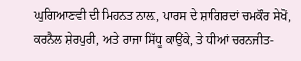ਘੁਗਿਆਣਵੀ ਦੀ ਮਿਹਨਤ ਨਾਲ਼, ਪਾਰਸ ਦੇ ਸ਼ਾਗਿਰਦਾਂ ਚਮਕੌਰ ਸੇਖੋਂ, ਕਰਨੈਲ ਸ਼ੇਰਪੁਰੀ, ਅਤੇ ਰਾਜਾ ਸਿੱਧੂ ਕਾਉਂਕੇ, ਤੇ ਧੀਆਂ ਚਰਨਜੀਤ-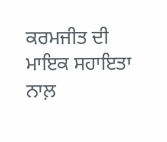ਕਰਮਜੀਤ ਦੀ ਮਾਇਕ ਸਹਾਇਤਾ ਨਾਲ਼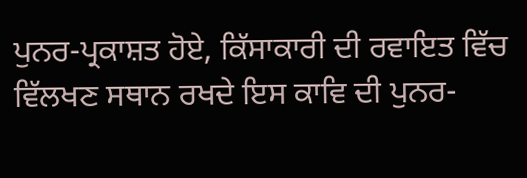ਪੁਨਰ-ਪ੍ਰਕਾਸ਼ਤ ਹੋਏ, ਕਿੱਸਾਕਾਰੀ ਦੀ ਰਵਾਇਤ ਵਿੱਚ ਵਿੱਲਖਣ ਸਥਾਨ ਰਖਦੇ ਇਸ ਕਾਵਿ ਦੀ ਪੁਨਰ-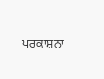ਪਰਕਾਸ਼ਨਾ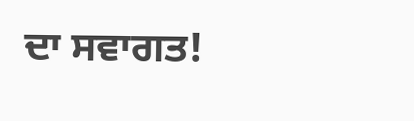ਦਾ ਸਵਾਗਤ!